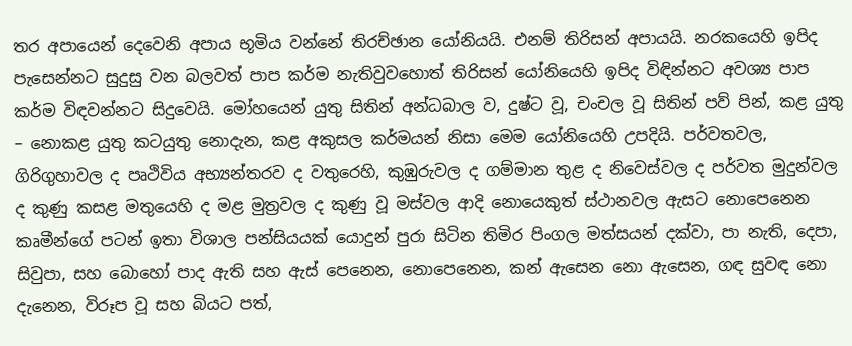තර අපායෙන් දෙවෙනි අපාය භූමිය වන්නේ තිරච්ඡාන යෝනියයි. එනම් තිරිසන් අපායයි. නරකයෙහි ඉපිද පැසෙන්නට සුදුසු වන බලවත් පාප කර්ම නැතිවුවහොත් තිරිසන් යෝනියෙහි ඉපිද විඳින්නට අවශ්‍ය පාප කර්ම විඳවන්නට සිදුවෙයි. මෝහයෙන් යුතු සිතින් අන්ධබාල ව, දුෂ්ට වූ, චංචල වූ සිතින් පව් පින්, කළ යුතු – නොකළ යුතු කටයුතු නොදැන, කළ අකුසල කර්මයන් නිසා මෙම යෝනියෙහි උපදියි. පර්වතවල, ගිරිගුහාවල ද පෘථිවිය අභ්‍යන්තරව ද වතුරෙහි, කුඹුරුවල ද ගම්මාන තුළ ද නිවෙස්වල ද පර්වත මුදුන්වල ද කුණු කසළ මතුයෙහි ද මළ මුත්‍රවල ද කුණු වූ මස්වල ආදි නොයෙකුත් ස්ථානවල ඇසට නොපෙනෙන කෘමීන්ගේ පටන් ඉතා විශාල පන්සියයක් යොදුන් පුරා සිටින තිමිර පිංගල මත්සයන් දක්වා, පා නැති, දෙපා, සිවුපා, සහ බොහෝ පාද ඇති සහ ඇස් පෙනෙන, නොපෙනෙන, කන් ඇසෙන නො ඇසෙන, ගඳ සුවඳ නො දැනෙන, විරූප වූ සහ බියට පත්,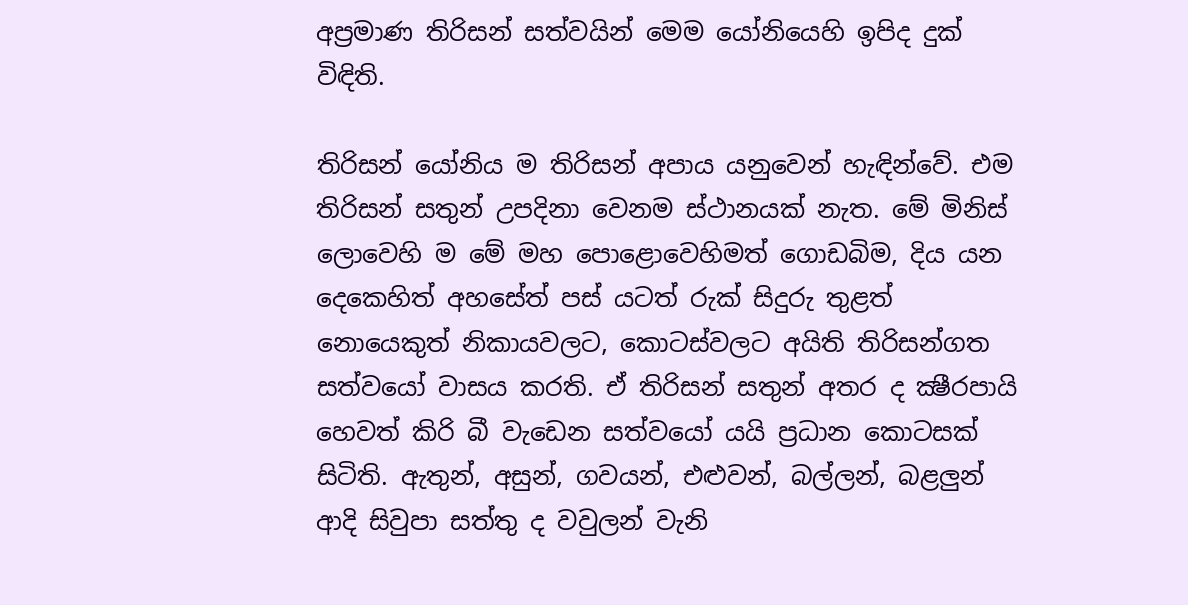අප්‍රමාණ තිරිසන් සත්වයින් මෙම යෝනියෙහි ඉපිද දුක් විඳිති.

තිරිසන් යෝනිය ම තිරිසන් අපාය යනුවෙන් හැඳින්වේ. එම තිරිසන් සතුන් උපදිනා වෙනම ස්ථානයක් නැත. මේ මිනිස් ලොවෙහි ම මේ මහ පොළොවෙහිමත් ගොඩබිම, දිය යන දෙකෙහිත් අහසේත් පස් යටත් රුක් සිදුරු තුළත් නොයෙකුත් නිකායවලට, කොටස්වලට අයිති තිරිසන්ගත සත්වයෝ වාසය කරති. ඒ තිරිසන් සතුන් අතර ද ක්‍ෂීරපායි හෙවත් කිරි බී වැඩෙන සත්වයෝ යයි ප්‍රධාන කොටසක් සිටිති. ඇතුන්, අසුන්, ගවයන්, එළුවන්, බල්ලන්, බළලුන් ආදි සිවුපා සත්තු ද වවුලන් වැනි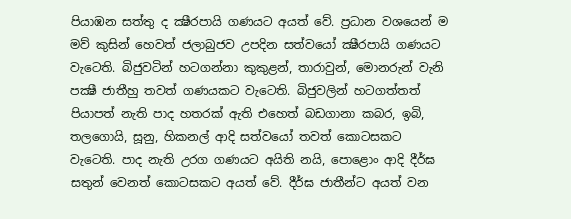පියාඹන සත්තු ද ක්‍ෂීරපායි ගණයට අයත් වේ. ප්‍රධාන වශයෙන් ම මව් කුසින් හෙවත් ජලාබුජව උපදින සත්වයෝ ක්‍ෂීරපායි ගණයට වැටෙති. බිජුවටින් හටගන්නා කුකුළන්, තාරාවුන්, මොනරුන් වැනි පක්‍ෂී ජාතීහු තවත් ගණයකට වැටෙති. බිජුවලින් හටගත්තත් පියාපත් නැති පාද හතරක් ඇති එහෙත් බඩගානා කබර, ඉබි, තලගොයි, සූනු, හිකනල් ආදි සත්වයෝ තවත් කොටසකට වැටෙති. පාද නැති උරග ගණයට අයිති නයි, පොළොං ආදි දීර්ඝ සතුන් වෙනත් කොටසකට අයත් වේ. දීර්ඝ ජාතීන්ට අයත් වන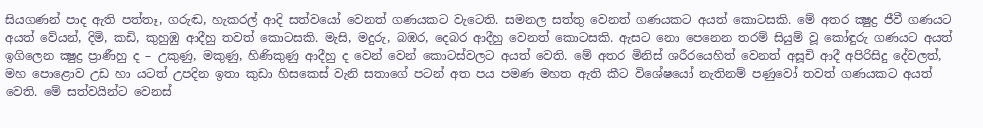සියගණන් පාද ඇති පත්තෑ, ගරුඬ, හැකරල් ආදි සත්වයෝ වෙනත් ගණයකට වැටෙති. සමනල සත්තු වෙනත් ගණයකට අයත් කොටසකි. මේ අතර ක්‍ෂුද්‍ර ජීවී ගණයට අයත් වේයන්, දිමි, කඩි, කුහුඹු ආදීහු තවත් කොටසකි. මැසි, මදුරු, බඹර, දෙබර ආදීහු වෙනත් කොටසකි. ඇසට නො පෙනෙන තරම් සියුම් වූ කෝඳුරු ගණයට අයත් ඉගිලෙන ක්‍ෂුද්‍ර ප්‍රාණීහු ද – උකුණු, මකුණු, හිණිකුණු ආදීහු ද වෙන් වෙන් කොටස්වලට අයත් වෙති. මේ අතර මිනිස් ශරීරයෙහිත් වෙනත් අසූචි ආදී අපිරිසිදු දේවලත්, මහ පොළොව උඩ හා යටත් උපදින ඉතා කුඩා හිසකෙස් වැනි සතාගේ පටන් අත පය පමණ මහත ඇති කීට විශේෂයෝ නැතිනම් පණුවෝ තවත් ගණයකට අයත් වෙති. මේ සත්වයින්ට වෙනස්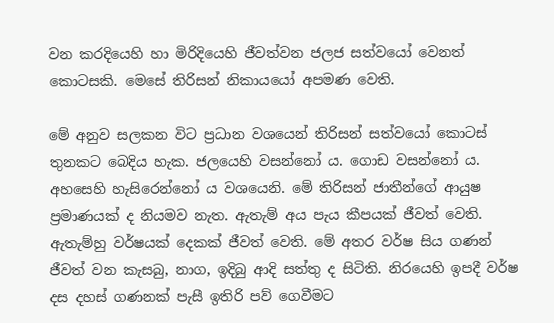වන කරදියෙහි හා මිරිදියෙහි ජීවත්වන ජලජ සත්වයෝ වෙනත් කොටසකි. මෙසේ තිරිසන් නිකායයෝ අපමණ වෙති.

මේ අනුව සලකන විට ප්‍රධාන වශයෙන් තිරිසන් සත්වයෝ කොටස් තුනකට බෙදිය හැක. ජලයෙහි වසන්නෝ ය. ගොඩ වසන්නෝ ය. අහසෙහි හැසිරෙන්නෝ ය වශයෙනි. මේ තිරිසන් ජාතීන්ගේ ආයුෂ ප්‍රමාණයක් ද නියමව නැත. ඇතැම් අය පැය කීපයක් ජීවත් වෙති. ඇතැම්හු වර්ෂයක් දෙකක් ජීවත් වෙති. මේ අතර වර්ෂ සිය ගණන් ජීවත් වන කැසබු, නාග, ඉදිබු ආදි සත්තු ද සිටිති. නිරයෙහි ඉපදී වර්ෂ දස දහස් ගණනක් පැසී ඉතිරි පව් ගෙවීමට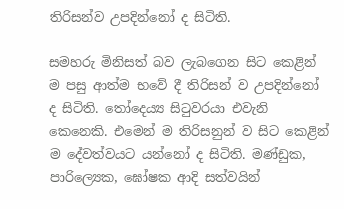තිරිසන්ව උපදින්නෝ ද සිටිති.

සමහරු මිනිසත් බව ලැබගෙන සිට කෙළින් ම පසු ආත්ම භවේ දී තිරිසන් ව උපදින්නෝ ද සිටිති. තෝදෙය්‍ය සිටුවරයා එවැනි කෙනෙකි. එමෙන් ම තිරිසනුන් ව සිට කෙළින් ම දේවත්වයට යන්නෝ ද සිටිති. මණ්ඩුක, පාරිල්‍යෙක, ඝෝෂක ආදි සත්වයින්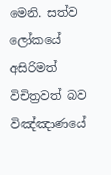මෙනි. සත්ව ලෝකයේ අසිරිමත් විචිත්‍රවත් බව විඤ්ඤාණයේ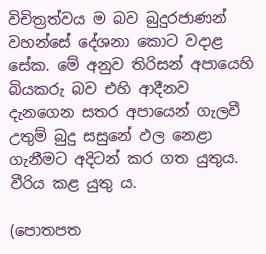විචිත්‍රත්වය ම බව බුදුරජාණන් වහන්සේ දේශනා කොට වදාළ සේක. මේ අනුව තිරිසන් අපායෙහි බියකරු බව එහි ආදීනව දැනගෙන සතර අපායෙන් ගැලවී උතුම් බුදු සසුනේ ඵල නෙළා ගැනීමට අදිටන් කර ගත යුතුය. වීරිය කළ යුතු ය.

(පොතපත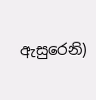ඇසුරෙනි)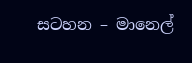සටහන – මානෙල්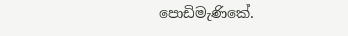පොඩිමැණිකේ.